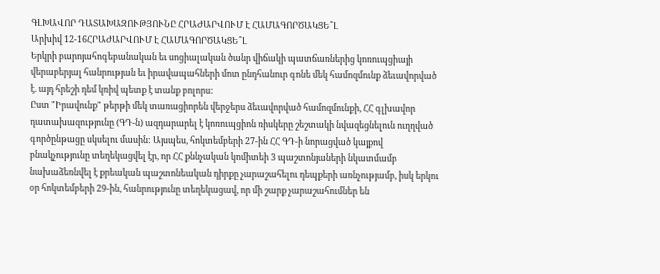ԳԼԽԱՎՈՐ ԴԱՏԱԽԱԶՈՒԹՅՈՒՆԸ ՀՐԱԺԱՐՎՈՒՄ Է ՀԱՄԱԳՈՐԾԱԿՑԵ՞Լ
Արխիվ 12-16ՀՐԱԺԱՐՎՈՒՄ Է ՀԱՄԱԳՈՐԾԱԿՑԵ՞Լ
Երկրի բարոյահոգեբանական եւ սոցիալական ծանր վիճակի պատճառներից կոռուպցիայի վերաբերյալ հանրության եւ իրավապահների մոտ ընդհանուր գոնե մեկ համոզմունք ձեւավորված է. այդ հրեշի դեմ կռիվ պետք է տանք բոլորս:
Ըստ "Իրավունք" թերթի մեկ տառացիորեն վերջերս ձեւավորված համոզմունքի, ՀՀ գլխավոր դատախազությունը (ԳԴ-ն) ազդարարել է կոռուպցիոն ռիսկերը շեշտակի նվազեցնելուն ուղղված գործընթացը սկսելու մասին: Այսպես, հոկտեմբերի 27-ին ՀՀ ԳԴ-ի նորացված կայքով բնակչությունը տեղեկացվել էր, որ ՀՀ քննչական կոմիտեի 3 պաշտոնյաների նկատմամբ նախաձեռնվել է քրեական պաշտոնեական դիրքը չարաշահելու դեպքերի առնչությամբ, իսկ երկու օր հոկտեմբերի 29-ին, հանրությունը տեղեկացավ, որ մի շարք չարաշահումներ են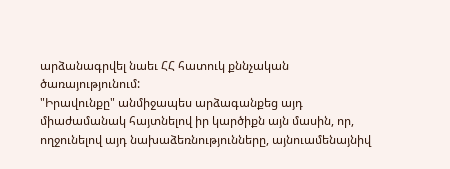արձանագրվել նաեւ ՀՀ հատուկ քննչական ծառայությունում:
"Իրավունքը" անմիջապես արձագանքեց այդ միաժամանակ հայտնելով իր կարծիքն այն մասին, որ, ողջունելով այդ նախաձեռնությունները, այնուամենայնիվ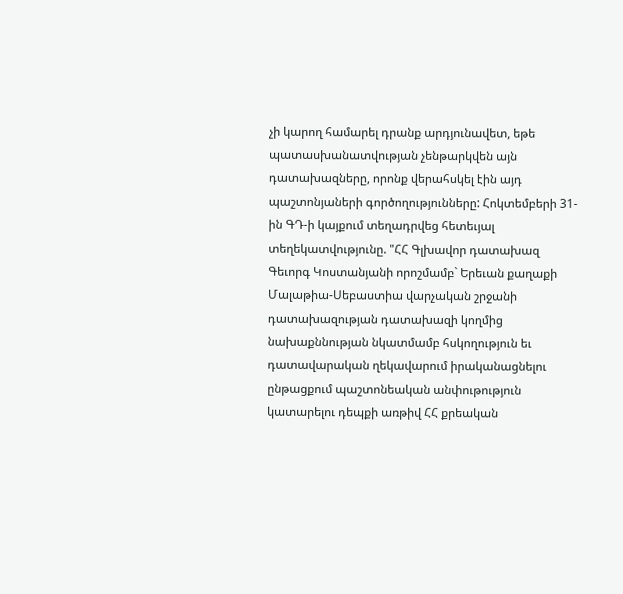չի կարող համարել դրանք արդյունավետ, եթե պատասխանատվության չենթարկվեն այն դատախազները, որոնք վերահսկել էին այդ պաշտոնյաների գործողությունները: Հոկտեմբերի 31-ին ԳԴ-ի կայքում տեղադրվեց հետեւյալ տեղեկատվությունը. "ՀՀ Գլխավոր դատախազ Գեւորգ Կոստանյանի որոշմամբ` Երեւան քաղաքի Մալաթիա-Սեբաստիա վարչական շրջանի դատախազության դատախազի կողմից նախաքննության նկատմամբ հսկողություն եւ դատավարական ղեկավարում իրականացնելու ընթացքում պաշտոնեական անփութություն կատարելու դեպքի առթիվ ՀՀ քրեական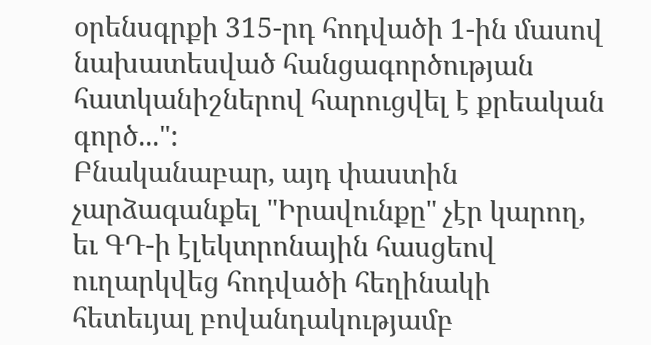օրենսգրքի 315-րդ հոդվածի 1-ին մասով նախատեսված հանցագործության հատկանիշներով հարուցվել է քրեական գործ...":
Բնականաբար, այդ փաստին չարձագանքել "Իրավունքը" չէր կարող, եւ ԳԴ-ի էլեկտրոնային հասցեով ուղարկվեց հոդվածի հեղինակի հետեւյալ բովանդակությամբ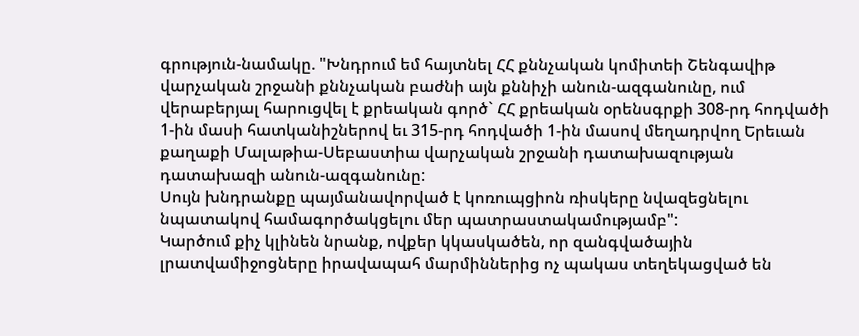գրություն-նամակը. "Խնդրում եմ հայտնել ՀՀ քննչական կոմիտեի Շենգավիթ վարչական շրջանի քննչական բաժնի այն քննիչի անուն-ազգանունը, ում վերաբերյալ հարուցվել է քրեական գործ` ՀՀ քրեական օրենսգրքի 308-րդ հոդվածի 1-ին մասի հատկանիշներով եւ 315-րդ հոդվածի 1-ին մասով մեղադրվող Երեւան քաղաքի Մալաթիա-Սեբաստիա վարչական շրջանի դատախազության դատախազի անուն-ազգանունը:
Սույն խնդրանքը պայմանավորված է կոռուպցիոն ռիսկերը նվազեցնելու նպատակով համագործակցելու մեր պատրաստակամությամբ":
Կարծում քիչ կլինեն նրանք, ովքեր կկասկածեն, որ զանգվածային լրատվամիջոցները իրավապահ մարմիններից ոչ պակաս տեղեկացված են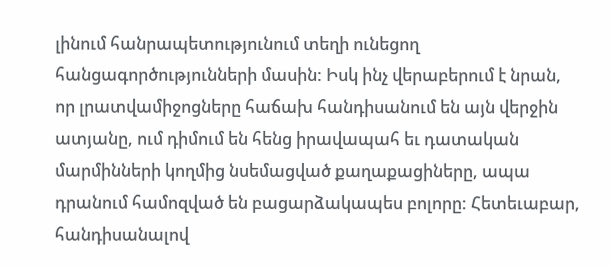լինում հանրապետությունում տեղի ունեցող հանցագործությունների մասին: Իսկ ինչ վերաբերում է նրան, որ լրատվամիջոցները հաճախ հանդիսանում են այն վերջին ատյանը, ում դիմում են հենց իրավապահ եւ դատական մարմինների կողմից նսեմացված քաղաքացիները, ապա դրանում համոզված են բացարձակապես բոլորը: Հետեւաբար, հանդիսանալով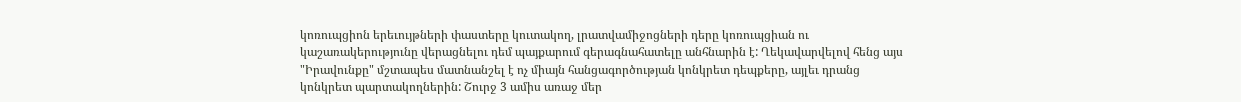կոռուպցիոն երեւույթների փաստերը կուտակող, լրատվամիջոցների դերը կոռուպցիան ու կաշառակերությունը վերացնելու դեմ պայքարում գերագնահատելը անհնարին է: Ղեկավարվելով հենց այս "Իրավունքը" մշտապես մատնանշել է ոչ միայն հանցագործության կոնկրետ դեպքերը, այլեւ դրանց կոնկրետ պարտակողներին: Շուրջ 3 ամիս առաջ մեր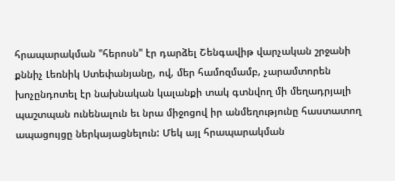հրապարակման "հերոսն" էր դարձել Շենգավիթ վարչական շրջանի քննիչ Լեռնիկ Ստեփանյանը, ով, մեր համոզմամբ, չարամտորեն խոչընդոտել էր նախնական կալանքի տակ գտնվող մի մեղադրյալի պաշտպան ունենալուն եւ նրա միջոցով իր անմեղությունը հաստատող ապացույցը ներկայացնելուն: Մեկ այլ հրապարակման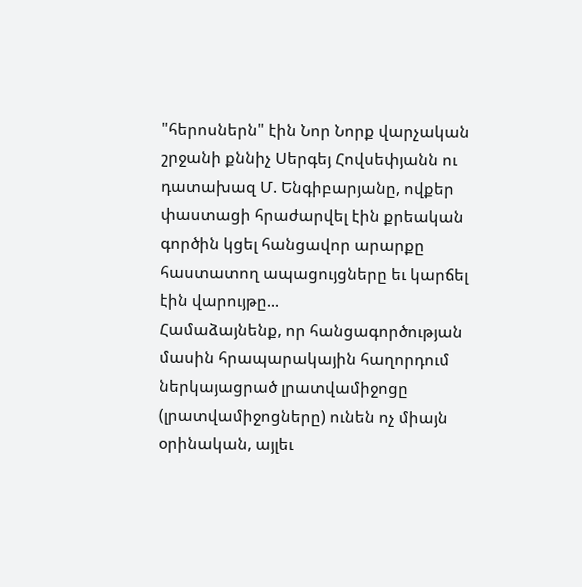"հերոսներն" էին Նոր Նորք վարչական շրջանի քննիչ Սերգեյ Հովսեփյանն ու դատախազ Մ. Ենգիբարյանը, ովքեր փաստացի հրաժարվել էին քրեական գործին կցել հանցավոր արարքը հաստատող ապացույցները եւ կարճել էին վարույթը...
Համաձայնենք, որ հանցագործության մասին հրապարակային հաղորդում ներկայացրած լրատվամիջոցը (լրատվամիջոցները) ունեն ոչ միայն օրինական, այլեւ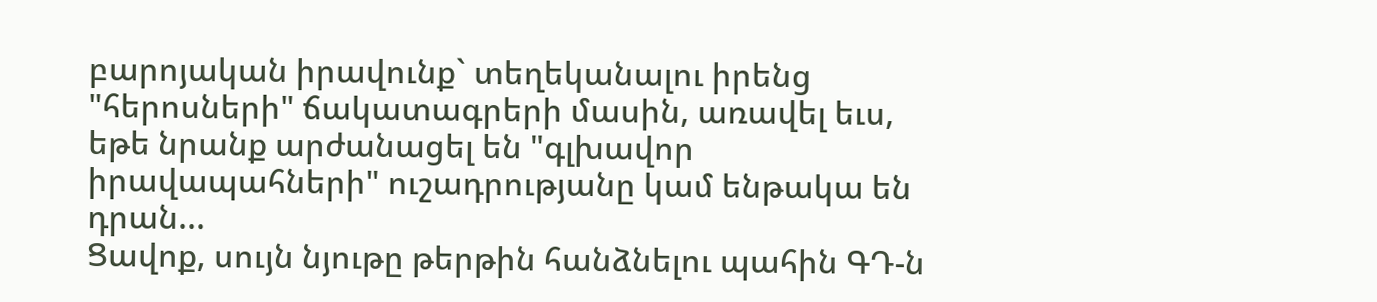բարոյական իրավունք` տեղեկանալու իրենց "հերոսների" ճակատագրերի մասին, առավել եւս, եթե նրանք արժանացել են "գլխավոր իրավապահների" ուշադրությանը կամ ենթակա են դրան...
Ցավոք, սույն նյութը թերթին հանձնելու պահին ԳԴ-ն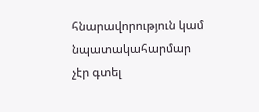հնարավորություն կամ նպատակահարմար չէր գտել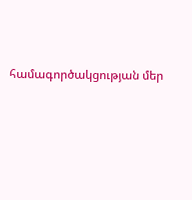համագործակցության մեր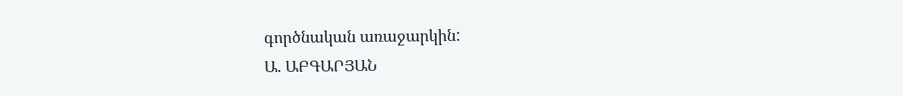գործնական առաջարկին:
Ա. ԱԲԳԱՐՅԱՆ